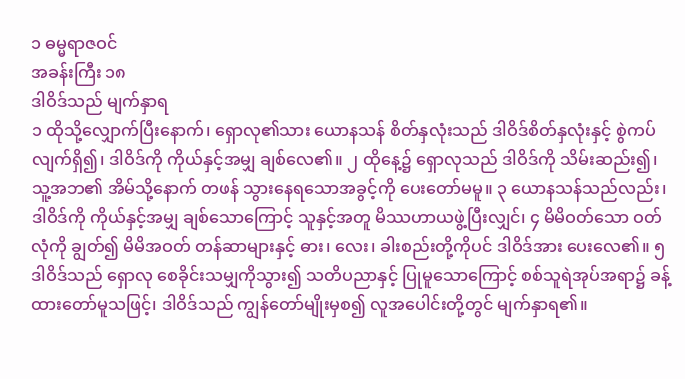၁ ဓမ္မရာဇဝင်
အခန်းကြီး ၁၈
ဒါဝိဒ်သည် မျက်နှာရ
၁ ထိုသို့လျှောက်ပြီးနောက်၊ ရှောလု၏သား ယောနသန် စိတ်နှလုံးသည် ဒါဝိဒ်စိတ်နှလုံးနှင့် စွဲကပ်လျက်ရှိ၍၊ ဒါဝိဒ်ကို ကိုယ်နှင့်အမျှ ချစ်လေ၏။ ၂ ထိုနေ့၌ ရှောလုသည် ဒါဝိဒ်ကို သိမ်းဆည်း၍၊ သူ့အဘ၏ အိမ်သို့နောက် တဖန် သွားနေရသောအခွင့်ကို ပေးတော်မမူ။ ၃ ယောနသန်သည်လည်း၊ ဒါဝိဒ်ကို ကိုယ်နှင့်အမျှ ချစ်သောကြောင့် သူနှင့်အတူ မိဿဟာယဖွဲ့ပြီးလျှင်၊ ၄ မိမိဝတ်သော ဝတ်လုံကို ချွတ်၍ မိမိအဝတ် တန်ဆာများနှင့် ဓား၊ လေး၊ ခါးစည်းတို့ကိုပင် ဒါဝိဒ်အား ပေးလေ၏။ ၅ ဒါဝိဒ်သည် ရှောလု စေခိုင်းသမျှကိုသွား၍ သတိပညာနှင့် ပြုမူသောကြောင့် စစ်သူရဲအုပ်အရာ၌ ခန့်ထားတော်မူသဖြင့်၊ ဒါဝိဒ်သည် ကျွန်တော်မျိုးမှစ၍ လူအပေါင်းတို့တွင် မျက်နှာရ၏။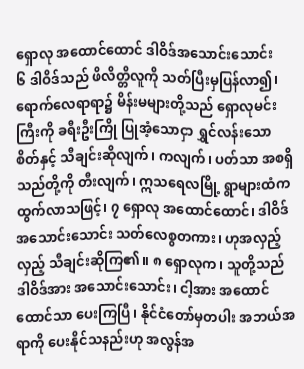ရှောလု အထောင်ထောင် ဒါဝိဒ်အသောင်းသောင်း
၆ ဒါဝိဒ်သည် ဖိလိတ္တိလူကို သတ်ပြီးမှပြန်လာ၍၊ ရောက်လေရာရာ၌ မိန်းမများတို့သည် ရှောလုမင်းကြီးကို ခရီးဦးကြို ပြုအံ့သောငှာ ရွှင်လန်းသော စိတ်နှင့် သီချင်းဆိုလျက်၊ ကလျက်၊ ပတ်သာ အစရှိသည်တို့ကို တီးလျက်၊ ဣသရေလမြို့ ရွာများထံက ထွက်လာသဖြင့်၊ ၇ ရှောလု အထောင်ထောင်၊ ဒါဝိဒ် အသောင်းသောင်း သတ်လေစွတကား၊ ဟုအလှည့်လှည့် သီချင်းဆိုကြ၏။ ၈ ရှောလုက၊ သူတို့သည် ဒါဝိဒ်အား အသောင်းသောင်း၊ ငါ့အား အထောင်ထောင်သာ ပေးကြပြီ၊ နိုင်ငံတော်မှတပါး အဘယ်အရာကို ပေးနိုင်သနည်းဟု အလွန်အ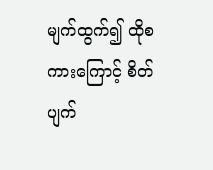မျက်ထွက်၍ ထိုစကားကြောင့် စိတ်ပျက်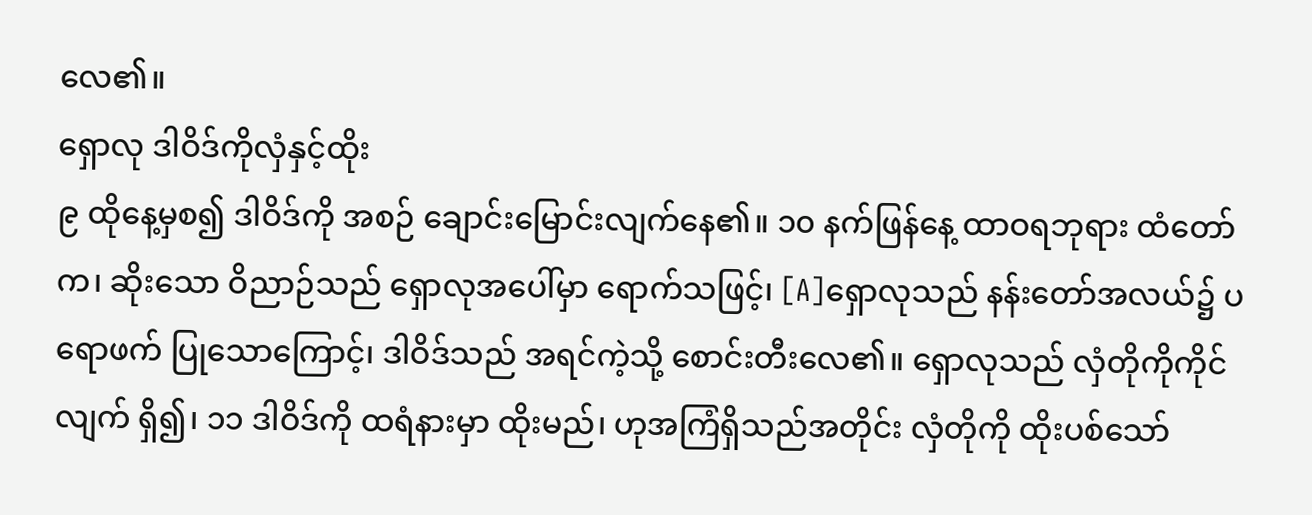လေ၏။
ရှောလု ဒါဝိဒ်ကိုလှံနှင့်ထိုး
၉ ထိုနေ့မှစ၍ ဒါဝိဒ်ကို အစဉ် ချောင်းမြောင်းလျက်နေ၏။ ၁၀ နက်ဖြန်နေ့ ထာဝရဘုရား ထံတော်က၊ ဆိုးသော ဝိညာဉ်သည် ရှောလုအပေါ်မှာ ရောက်သဖြင့်၊ [A]ရှောလုသည် နန်းတော်အလယ်၌ ပရောဖက် ပြုသောကြောင့်၊ ဒါဝိဒ်သည် အရင်ကဲ့သို့ စောင်းတီးလေ၏။ ရှောလုသည် လှံတိုကိုကိုင်လျက် ရှိ၍၊ ၁၁ ဒါဝိဒ်ကို ထရံနားမှာ ထိုးမည်၊ ဟုအကြံရှိသည်အတိုင်း လှံတိုကို ထိုးပစ်သော်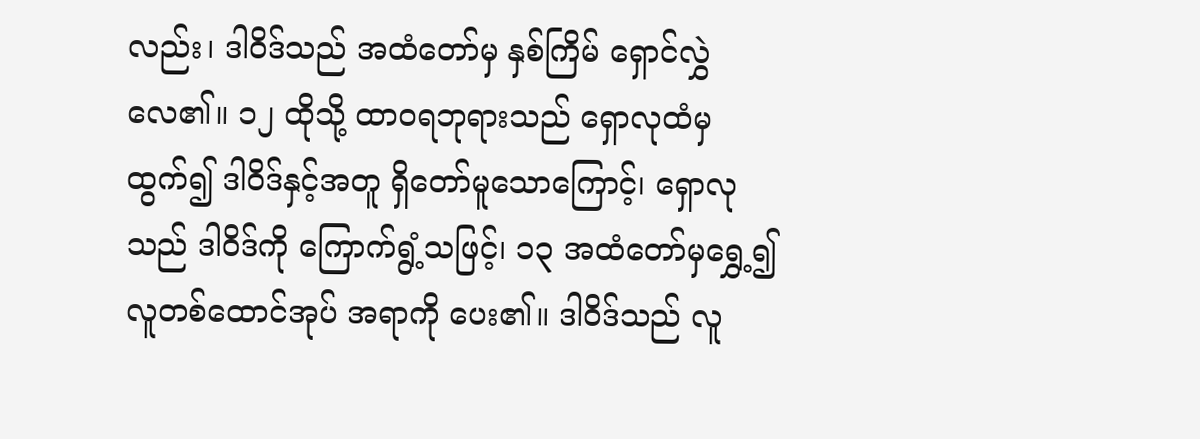လည်း၊ ဒါဝိဒ်သည် အထံတော်မှ နှစ်ကြိမ် ရှောင်လွှဲလေ၏။ ၁၂ ထိုသို့ ထာဝရဘုရားသည် ရှောလုထံမှ ထွက်၍ ဒါဝိဒ်နှင့်အတူ ရှိတော်မူသောကြောင့်၊ ရှောလုသည် ဒါဝိဒ်ကို ကြောက်ရွံ့သဖြင့်၊ ၁၃ အထံတော်မှရွှေ့၍ လူတစ်ထောင်အုပ် အရာကို ပေး၏။ ဒါဝိဒ်သည် လူ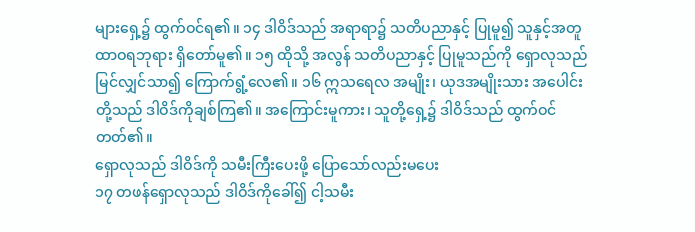များရှေ့၌ ထွက်ဝင်ရ၏။ ၁၄ ဒါဝိဒ်သည် အရာရာ၌ သတိပညာနှင့် ပြုမူ၍ သူနှင့်အတူ ထာဝရဘုရား ရှိတော်မူ၏။ ၁၅ ထိုသို့ အလွန် သတိပညာနှင့် ပြုမူသည်ကို ရှောလုသည် မြင်လျှင်သာ၍ ကြောက်ရွံ့လေ၏။ ၁၆ ဣသရေလ အမျိုး၊ ယုဒအမျိုးသား အပေါင်းတို့သည် ဒါဝိဒ်ကိုချစ်ကြ၏။ အကြောင်းမူကား၊ သူတို့ရှေ့၌ ဒါဝိဒ်သည် ထွက်ဝင်တတ်၏။
ရှောလုသည် ဒါဝိဒ်ကို သမီးကြီးပေးဖို့ ပြောသော်လည်းမပေး
၁၇ တဖန်ရှောလုသည် ဒါဝိဒ်ကိုခေါ်၍ ငါ့သမီး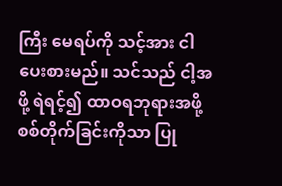ကြီး မေရပ်ကို သင့်အား ငါပေးစားမည်။ သင်သည် ငါ့အဖို့ ရဲရင့်၍ ထာဝရဘုရားအဖို့ စစ်တိုက်ခြင်းကိုသာ ပြု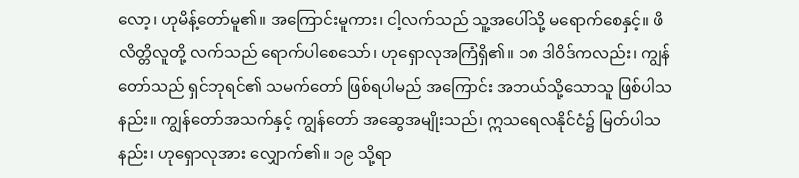လော့၊ ဟုမိန့်တော်မူ၏။ အကြောင်းမူကား၊ ငါ့လက်သည် သူ့အပေါ်သို့ မရောက်စေနှင့်။ ဖိလိတ္တိလူတို့ လက်သည် ရောက်ပါစေသော်၊ ဟုရှောလုအကြံရှိ၏။ ၁၈ ဒါဝိဒ်ကလည်း၊ ကျွန်တော်သည် ရှင်ဘုရင်၏ သမက်တော် ဖြစ်ရပါမည် အကြောင်း အဘယ်သို့သောသူ ဖြစ်ပါသနည်း။ ကျွန်တော်အသက်နှင့် ကျွန်တော် အဆွေအမျိုးသည်၊ ဣသရေလနိုင်ငံ၌ မြတ်ပါသနည်း၊ ဟုရှောလုအား လျှောက်၏။ ၁၉ သို့ရာ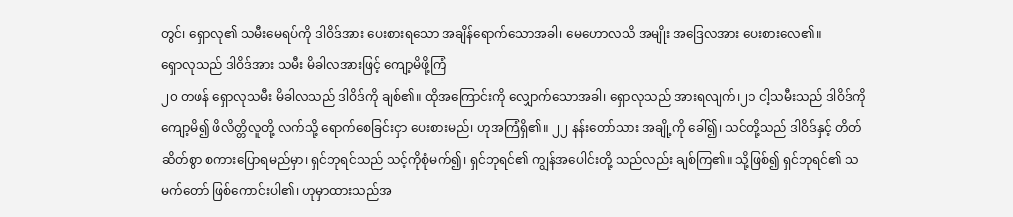တွင်၊ ရှောလု၏ သမီးမေရပ်ကို ဒါဝိဒ်အား ပေးစားရသော အချိန်ရောက်သောအခါ၊ မေဟောလသိ အမျိုး အဒြေလအား ပေးစားလေ၏။
ရှောလုသည် ဒါဝိဒ်အား သမီး မိခါလအားဖြင့် ကျော့မိဖို့ကြံ
၂၀ တဖန် ရှောလုသမီး မိခါလသည် ဒါဝိဒ်ကို ချစ်၏။ ထိုအကြောင်းကို လျှောက်သောအခါ၊ ရှောလုသည် အားရလျက်၊၂၁ ငါ့သမီးသည် ဒါဝိဒ်ကို ကျော့မိ၍ ဖိလိတ္တိလူတို့ လက်သို့ ရောက်စေခြင်းငှာ ပေးစားမည်၊ ဟုအကြံရှိ၏။ ၂၂ နန်းတော်သား အချို့ကို ခေါ်၍၊ သင်တို့သည် ဒါဝိဒ်နှင့် တိတ်ဆိတ်စွာ စကားပြောရမည်မှာ၊ ရှင်ဘုရင်သည် သင့်ကိုစုံမက်၍၊ ရှင်ဘုရင်၏ ကျွန်အပေါင်းတို့ သည်လည်း ချစ်ကြ၏။ သို့ဖြစ်၍ ရှင်ဘုရင်၏ သမက်တော် ဖြစ်ကောင်းပါ၏၊ ဟုမှာထားသည်အ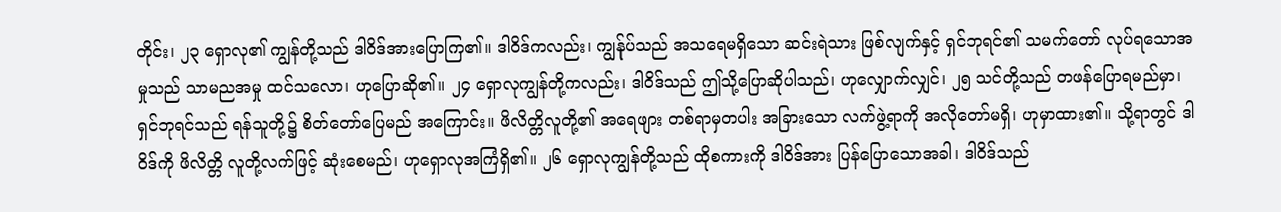တိုင်း၊ ၂၃ ရှောလု၏ ကျွန်တို့သည် ဒါဝိဒ်အားပြောကြ၏။ ဒါဝိဒ်ကလည်း၊ ကျွန်ုပ်သည် အသရေမရှိသော ဆင်းရဲသား ဖြစ်လျက်နှင့် ရှင်ဘုရင်၏ သမက်တော် လုပ်ရသောအမှုသည် သာမညအမှု ထင်သလော၊ ဟုပြောဆို၏။ ၂၄ ရှောလုကျွန်တို့ကလည်း၊ ဒါဝိဒ်သည် ဤသို့ပြောဆိုပါသည်၊ ဟုလျှောက်လျှင်၊ ၂၅ သင်တို့သည် တဖန်ပြောရမည်မှာ၊ ရှင်ဘုရင်သည် ရန်သူတို့၌ စိတ်တော်ပြေမည် အကြောင်း။ ဖိလိတ္တိလူတို့၏ အရေဖျား တစ်ရာမှတပါး အခြားသော လက်ဖွဲ့ရာကို အလိုတော်မရှိ၊ ဟုမှာထား၏။ သို့ရာတွင် ဒါဝိဒ်ကို ဖိလိတ္တိ လူတို့လက်ဖြင့် ဆုံးစေမည်၊ ဟုရှောလုအကြံရှိ၏။ ၂၆ ရှောလုကျွန်တို့သည် ထိုစကားကို ဒါဝိဒ်အား ပြန်ပြောသောအခါ၊ ဒါဝိဒ်သည်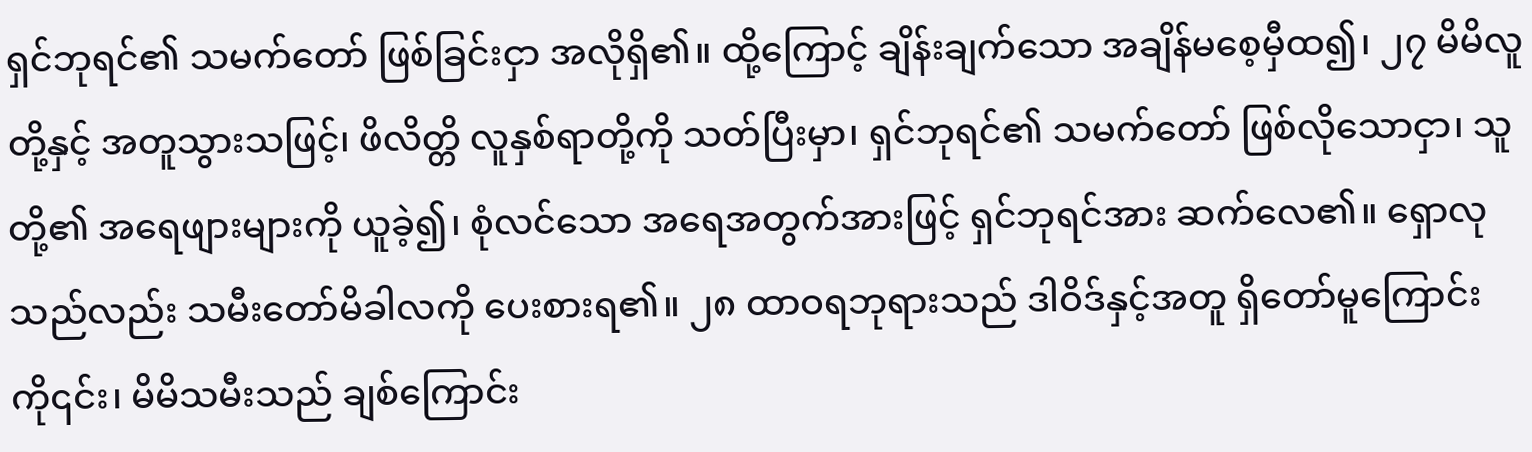ရှင်ဘုရင်၏ သမက်တော် ဖြစ်ခြင်းငှာ အလိုရှိ၏။ ထို့ကြောင့် ချိန်းချက်သော အချိန်မစေ့မှီထ၍၊ ၂၇ မိမိလူတို့နှင့် အတူသွားသဖြင့်၊ ဖိလိတ္တိ လူနှစ်ရာတို့ကို သတ်ပြီးမှာ၊ ရှင်ဘုရင်၏ သမက်တော် ဖြစ်လိုသောငှာ၊ သူတို့၏ အရေဖျားများကို ယူခဲ့၍၊ စုံလင်သော အရေအတွက်အားဖြင့် ရှင်ဘုရင်အား ဆက်လေ၏။ ရှောလုသည်လည်း သမီးတော်မိခါလကို ပေးစားရ၏။ ၂၈ ထာဝရဘုရားသည် ဒါဝိဒ်နှင့်အတူ ရှိတော်မူကြောင်းကို၎င်း၊ မိမိသမီးသည် ချစ်ကြောင်း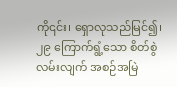ကို၎င်း၊ ရှောလုသည်မြင်၍၊ ၂၉ ကြောက်ရွံ့သော စိတ်စွဲလမ်းလျက် အစဉ်အမြဲ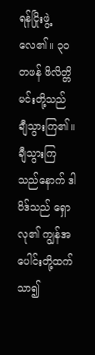ရန်ငြိုးဖွဲ့လေ၏။ ၃၀ တဖန် ဖိလိတ္တိမင်းတို့သည် ချီသွားကြ၏။ ချီသွားကြသည်နောက် ဒါဝိဒ်သည် ရှောလု၏ ကျွန်အပေါင်းတို့ထက် သာ၍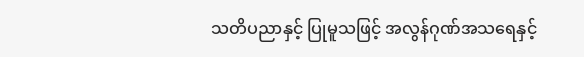သတိပညာနှင့် ပြုမူသဖြင့် အလွန်ဂုဏ်အသရေနှင့်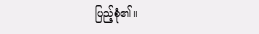ပြည့်စုံ၏။